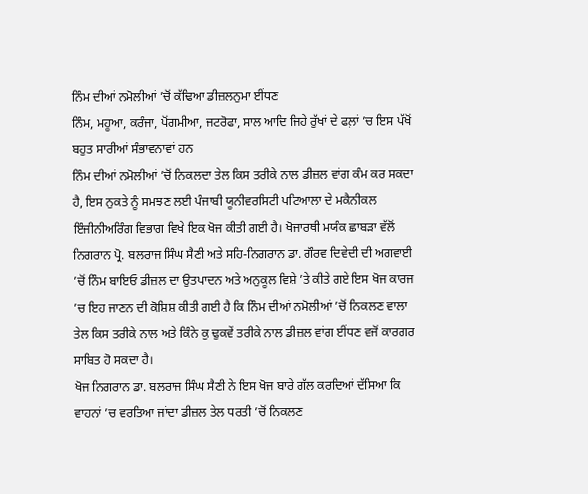ਨਿੰਮ ਦੀਆਂ ਨਮੋਲੀਆਂ ’ਚੋਂ ਕੱਢਿਆ ਡੀਜ਼ਲਨੁਮਾ ਈਂਧਣ
ਨਿੰਮ, ਮਹੂਆ, ਕਰੰਜਾ, ਪੋਂਗਮੀਆ, ਜਟਰੋਫਾ, ਸਾਲ ਆਦਿ ਜਿਹੇ ਰੁੱਖਾਂ ਦੇ ਫਲ਼ਾਂ ’ਚ ਇਸ ਪੱਖੋਂ ਬਹੁਤ ਸਾਰੀਆਂ ਸੰਭਾਵਨਾਵਾਂ ਹਨ
ਨਿੰਮ ਦੀਆਂ ਨਮੋਲੀਆਂ ’ਚੋਂ ਨਿਕਲਦਾ ਤੇਲ ਕਿਸ ਤਰੀਕੇ ਨਾਲ ਡੀਜ਼ਲ ਵਾਂਗ ਕੰਮ ਕਰ ਸਕਦਾ ਹੈ, ਇਸ ਨੁਕਤੇ ਨੂੰ ਸਮਝਣ ਲਈ ਪੰਜਾਬੀ ਯੂਨੀਵਰਸਿਟੀ ਪਟਿਆਲਾ ਦੇ ਮਕੈਨੀਕਲ ਇੰਜੀਨੀਅਰਿੰਗ ਵਿਭਾਗ ਵਿਖੇ ਇਕ ਖੋਜ ਕੀਤੀ ਗਈ ਹੈ। ਖੋਜਾਰਥੀ ਮਯੰਕ ਛਾਬੜਾ ਵੱਲੋਂ ਨਿਗਰਾਨ ਪ੍ਰੋ. ਬਲਰਾਜ ਸਿੰਘ ਸੈਣੀ ਅਤੇ ਸਹਿ-ਨਿਗਰਾਨ ਡਾ. ਗੌਰਵ ਦਿਵੇਦੀ ਦੀ ਅਗਵਾਈ ’ਚੋਂ ਨਿੰਮ ਬਾਇਓ ਡੀਜ਼ਲ ਦਾ ਉਤਪਾਦਨ ਅਤੇ ਅਨੁਕੂਲ ਵਿਸ਼ੇ ’ਤੇ ਕੀਤੇ ਗਏ ਇਸ ਖੋਜ ਕਾਰਜ ’ਚ ਇਹ ਜਾਣਨ ਦੀ ਕੋਸ਼ਿਸ਼ ਕੀਤੀ ਗਈ ਹੈ ਕਿ ਨਿੰਮ ਦੀਆਂ ਨਮੋਲੀਆਂ ’ਚੋਂ ਨਿਕਲਣ ਵਾਲਾ ਤੇਲ ਕਿਸ ਤਰੀਕੇ ਨਾਲ ਅਤੇ ਕਿੰਨੇ ਕੁ ਢੁਕਵੇਂ ਤਰੀਕੇ ਨਾਲ ਡੀਜ਼ਲ ਵਾਂਗ ਈਂਧਣ ਵਜੋਂ ਕਾਰਗਰ ਸਾਬਿਤ ਹੋ ਸਕਦਾ ਹੈ।
ਖੋਜ ਨਿਗਰਾਨ ਡਾ. ਬਲਰਾਜ ਸਿੰਘ ਸੈਣੀ ਨੇ ਇਸ ਖੋਜ ਬਾਰੇ ਗੱਲ ਕਰਦਿਆਂ ਦੱਸਿਆ ਕਿ ਵਾਹਨਾਂ ’ਚ ਵਰਤਿਆ ਜਾਂਦਾ ਡੀਜ਼ਲ ਤੇਲ ਧਰਤੀ ’ਚੋਂ ਨਿਕਲਣ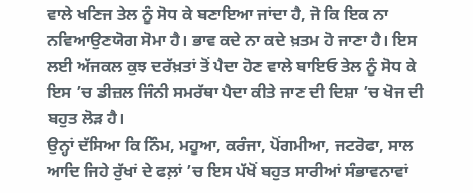ਵਾਲੇ ਖਣਿਜ ਤੇਲ ਨੂੰ ਸੋਧ ਕੇ ਬਣਾਇਆ ਜਾਂਦਾ ਹੈ, ਜੋ ਕਿ ਇਕ ਨਾ ਨਵਿਆਉਣਯੋਗ ਸੋਮਾ ਹੈ। ਭਾਵ ਕਦੇ ਨਾ ਕਦੇ ਖ਼ਤਮ ਹੋ ਜਾਣਾ ਹੈ। ਇਸ ਲਈ ਅੱਜਕਲ ਕੁਝ ਦਰੱਖ਼ਤਾਂ ਤੋਂ ਪੈਦਾ ਹੋਣ ਵਾਲੇ ਬਾਇਓ ਤੇਲ ਨੂੰ ਸੋਧ ਕੇ ਇਸ ’ਚ ਡੀਜ਼ਲ ਜਿੰਨੀ ਸਮਰੱਥਾ ਪੈਦਾ ਕੀਤੇ ਜਾਣ ਦੀ ਦਿਸ਼ਾ ’ਚ ਖੋਜ ਦੀ ਬਹੁਤ ਲੋੜ ਹੈ।
ਉਨ੍ਹਾਂ ਦੱਸਿਆ ਕਿ ਨਿੰਮ, ਮਹੂਆ, ਕਰੰਜਾ, ਪੋਂਗਮੀਆ, ਜਟਰੋਫਾ, ਸਾਲ ਆਦਿ ਜਿਹੇ ਰੁੱਖਾਂ ਦੇ ਫਲ਼ਾਂ ’ਚ ਇਸ ਪੱਖੋਂ ਬਹੁਤ ਸਾਰੀਆਂ ਸੰਭਾਵਨਾਵਾਂ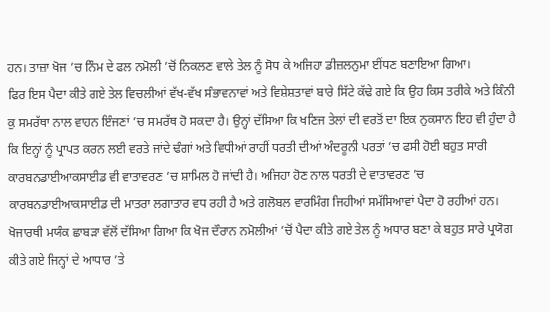ਹਨ। ਤਾਜ਼ਾ ਖੋਜ ’ਚ ਨਿੰਮ ਦੇ ਫਲ ਨਮੋਲੀ ’ਚੋਂ ਨਿਕਲਣ ਵਾਲੇ ਤੇਲ ਨੂੰ ਸੋਧ ਕੇ ਅਜਿਹਾ ਡੀਜ਼ਲਨੁਮਾ ਈਂਧਣ ਬਣਾਇਆ ਗਿਆ।
ਫਿਰ ਇਸ ਪੈਦਾ ਕੀਤੇ ਗਏ ਤੇਲ ਵਿਚਲੀਆਂ ਵੱਖ-ਵੱਖ ਸੰਭਾਵਨਾਵਾਂ ਅਤੇ ਵਿਸ਼ੇਸ਼ਤਾਵਾਂ ਬਾਰੇ ਸਿੱਟੇ ਕੱਢੇ ਗਏ ਕਿ ਉਹ ਕਿਸ ਤਰੀਕੇ ਅਤੇ ਕਿੰਨੀ ਕੁ ਸਮਰੱਥਾ ਨਾਲ ਵਾਹਨ ਇੰਜਣਾਂ ’ਚ ਸਮਰੱਥ ਹੋ ਸਕਦਾ ਹੈ। ਉਨ੍ਹਾਂ ਦੱਸਿਆ ਕਿ ਖਣਿਜ ਤੇਲਾਂ ਦੀ ਵਰਤੋਂ ਦਾ ਇਕ ਨੁਕਸਾਨ ਇਹ ਵੀ ਹੁੰਦਾ ਹੈ ਕਿ ਇਨ੍ਹਾਂ ਨੂੰ ਪ੍ਰਾਪਤ ਕਰਨ ਲਈ ਵਰਤੇ ਜਾਂਦੇ ਢੰਗਾਂ ਅਤੇ ਵਿਧੀਆਂ ਰਾਹੀਂ ਧਰਤੀ ਦੀਆਂ ਅੰਦਰੂਨੀ ਪਰਤਾਂ ’ਚ ਫਸੀ ਹੋਈ ਬਹੁਤ ਸਾਰੀ ਕਾਰਬਨਡਾਈਆਕਸਾਈਡ ਵੀ ਵਾਤਾਵਰਣ ’ਚ ਸ਼ਾਮਿਲ ਹੋ ਜਾਂਦੀ ਹੈ। ਅਜਿਹਾ ਹੋਣ ਨਾਲ ਧਰਤੀ ਦੇ ਵਾਤਾਵਰਣ ’ਚ ਕਾਰਬਨਡਾਈਆਕਸਾਈਡ ਦੀ ਮਾਤਰਾ ਲਗਾਤਾਰ ਵਧ ਰਹੀ ਹੈ ਅਤੇ ਗਲੋਬਲ ਵਾਰਮਿੰਗ ਜਿਹੀਆਂ ਸਮੱਸਿਆਵਾਂ ਪੈਦਾ ਹੋ ਰਹੀਆਂ ਹਨ।
ਖੋਜਾਰਥੀ ਮਯੰਕ ਛਾਬੜਾ ਵੱਲੋਂ ਦੱਸਿਆ ਗਿਆ ਕਿ ਖੋਜ ਦੌਰਾਨ ਨਮੋਲੀਆਂ ’ਚੋਂ ਪੈਦਾ ਕੀਤੇ ਗਏ ਤੇਲ ਨੂੰ ਅਧਾਰ ਬਣਾ ਕੇ ਬਹੁਤ ਸਾਰੇ ਪ੍ਰਯੋਗ ਕੀਤੇ ਗਏ ਜਿਨ੍ਹਾਂ ਦੇ ਆਧਾਰ ’ਤੇ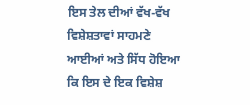ਇਸ ਤੇਲ ਦੀਆਂ ਵੱਖ-ਵੱਖ ਵਿਸ਼ੇਸ਼ਤਾਵਾਂ ਸਾਹਮਣੇ ਆਈਆਂ ਅਤੇ ਸਿੱਧ ਹੋਇਆ ਕਿ ਇਸ ਦੇ ਇਕ ਵਿਸ਼ੇਸ਼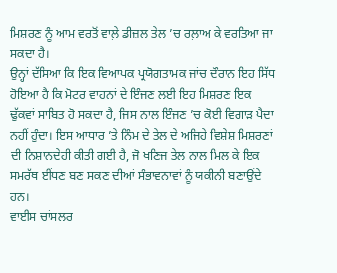ਮਿਸ਼ਰਣ ਨੂੰ ਆਮ ਵਰਤੋਂ ਵਾਲ਼ੇ ਡੀਜ਼ਲ ਤੇਲ ’ਚ ਰਲ਼ਾਅ ਕੇ ਵਰਤਿਆ ਜਾ ਸਕਦਾ ਹੈ।
ਉਨ੍ਹਾਂ ਦੱਸਿਆ ਕਿ ਇਕ ਵਿਆਪਕ ਪ੍ਰਯੋਗਤਾਮਕ ਜਾਂਚ ਦੌਰਾਨ ਇਹ ਸਿੱਧ ਹੋਇਆ ਹੈ ਕਿ ਮੋਟਰ ਵਾਹਨਾਂ ਦੇ ਇੰਜਣ ਲਈ ਇਹ ਮਿਸ਼ਰਣ ਇਕ ਢੁੱਕਵਾਂ ਸਾਬਿਤ ਹੋ ਸਕਦਾ ਹੈ, ਜਿਸ ਨਾਲ ਇੰਜਣ ’ਚ ਕੋਈ ਵਿਗਾੜ ਪੈਦਾ ਨਹੀਂ ਹੁੰਦਾ। ਇਸ ਆਧਾਰ ’ਤੇ ਨਿੰਮ ਦੇ ਤੇਲ ਦੇ ਅਜਿਹੇ ਵਿਸ਼ੇਸ਼ ਮਿਸ਼ਰਣਾਂ ਦੀ ਨਿਸ਼ਾਨਦੇਹੀ ਕੀਤੀ ਗਈ ਹੈ, ਜੋ ਖਣਿਜ ਤੇਲ ਨਾਲ ਮਿਲ ਕੇ ਇਕ ਸਮਰੱਥ ਈਂਧਣ ਬਣ ਸਕਣ ਦੀਆਂ ਸੰਭਾਵਨਾਵਾਂ ਨੂੰ ਯਕੀਨੀ ਬਣਾਉਂਦੇ ਹਨ।
ਵਾਈਸ ਚਾਂਸਲਰ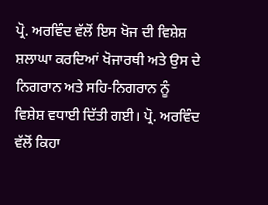ਪ੍ਰੋ. ਅਰਵਿੰਦ ਵੱਲੋਂ ਇਸ ਖੋਜ ਦੀ ਵਿਸ਼ੇਸ਼ ਸ਼ਲਾਘਾ ਕਰਦਿਆਂ ਖੋਜਾਰਥੀ ਅਤੇ ਉਸ ਦੇ ਨਿਗਰਾਨ ਅਤੇ ਸਹਿ-ਨਿਗਰਾਨ ਨੂੰ ਵਿਸ਼ੇਸ਼ ਵਧਾਈ ਦਿੱਤੀ ਗਈ। ਪ੍ਰੋ. ਅਰਵਿੰਦ ਵੱਲੋਂ ਕਿਹਾ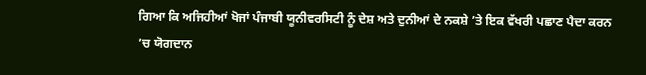ਗਿਆ ਕਿ ਅਜਿਹੀਆਂ ਖੋਜਾਂ ਪੰਜਾਬੀ ਯੂਨੀਵਰਸਿਟੀ ਨੂੰ ਦੇਸ਼ ਅਤੇ ਦੁਨੀਆਂ ਦੇ ਨਕਸ਼ੇ ’ਤੇ ਇਕ ਵੱਖਰੀ ਪਛਾਣ ਪੈਦਾ ਕਰਨ ’ਚ ਯੋਗਦਾਨ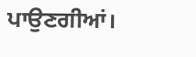ਪਾਉਣਗੀਆਂ।